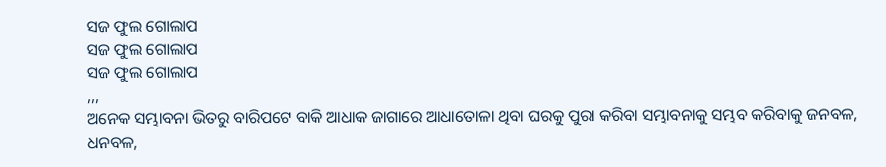ସଜ ଫୁଲ ଗୋଲାପ
ସଜ ଫୁଲ ଗୋଲାପ
ସଜ ଫୁଲ ଗୋଲାପ
,,,
ଅନେକ ସମ୍ଭାବନା ଭିତରୁ ବାରିପଟେ ବାକି ଆଧାକ ଜାଗାରେ ଆଧାତୋଳା ଥିବା ଘରକୁ ପୁରା କରିବା ସମ୍ଭାବନାକୁ ସମ୍ଭବ କରିବାକୁ ଜନବଳ, ଧନବଳ,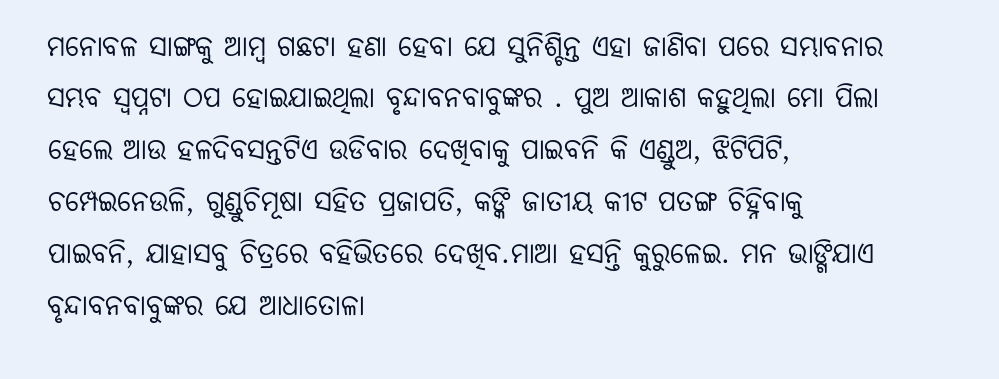ମନୋବଳ ସାଙ୍ଗକୁ ଆମ୍ବ ଗଛଟା ହଣା ହେବା ଯେ ସୁନିଶ୍ଚିନ୍ତ ଏହା ଜାଣିବା ପରେ ସମ୍ଭାବନାର ସମ୍ଭବ ସ୍ବପ୍ନଟା ଠପ ହୋଇଯାଇଥିଲା ବୃନ୍ଦାବନବାବୁଙ୍କର . ପୁଅ ଆକାଶ କହୁଥିଲା ମୋ ପିଲା ହେଲେ ଆଉ ହଳଦିବସନ୍ତଟିଏ ଉଡିବାର ଦେଖିବାକୁ ପାଇବନି କି ଏଣ୍ଡୁଅ, ଝିଟିପିଟି, ଚମ୍ପେଇନେଉଳି, ଗୁଣ୍ଡୁଚିମୂଷା ସହିତ ପ୍ରଜାପତି, କଙ୍କି ଜାତୀୟ କୀଟ ପତଙ୍ଗ ଚିହ୍ନିବାକୁ ପାଇବନି, ଯାହାସବୁ ଚିତ୍ରରେ ବହିଭିତରେ ଦେଖିବ.ମାଆ ହସନ୍ତି କୁରୁଳେଇ. ମନ ଭାଙ୍ଗିଯାଏ ବୃନ୍ଦାବନବାବୁଙ୍କର ଯେ ଆଧାତୋଳା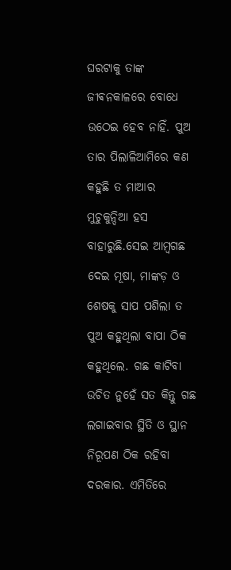ଘରଟାକୁ ତାଙ୍କ ଜୀଵନକାଳରେ ବୋଧେ ଉଠେଇ ହେବ ନାହିଁ. ପୁଅ ତାର ପିଲାଳିଆମିରେ କଣ କହୁଛି ତ ମାଆର ମୁଚୁକୁନ୍ଦିଆ ହସ ବାହାରୁଛି.ସେଇ ଆମ୍ବଗଛ ଦେଇ ମୂଷା, ମାଙ୍କଡ଼ ଓ ଶେଷକୁ ସାପ ପଶିଲା ତ ପୁଅ କହୁଥିଲା ବାପା ଠିକ କହୁଥିଲେ. ଗଛ କାଟିବା ଉଚିତ ନୁହେଁ ସତ କିନ୍ତୁ ଗଛ ଲଗାଇବାର ସ୍ଥିତି ଓ ସ୍ଥାନ ନିରୂପଣ ଠିକ ରହିବା ଦରକାର. ଏମିତିରେ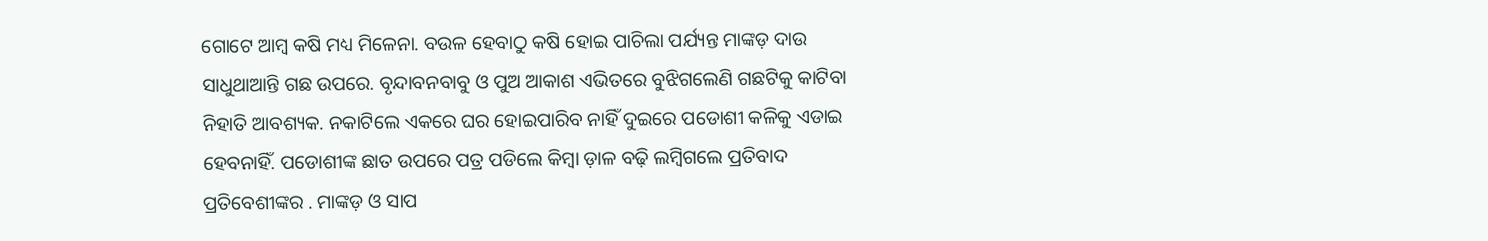ଗୋଟେ ଆମ୍ବ କଷି ମଧ୍ୟ ମିଳେନା. ବଉଳ ହେବାଠୁ କଷି ହୋଇ ପାଚିଲା ପର୍ଯ୍ୟନ୍ତ ମାଙ୍କଡ଼ ଦାଉ ସାଧୁଥାଆନ୍ତି ଗଛ ଉପରେ. ବୃନ୍ଦାବନବାବୁ ଓ ପୁଅ ଆକାଶ ଏଭିତରେ ବୁଝିଗଲେଣି ଗଛଟିକୁ କାଟିବା ନିହାତି ଆବଶ୍ୟକ. ନକାଟିଲେ ଏକରେ ଘର ହୋଇପାରିବ ନାହିଁ ଦୁଇରେ ପଡୋଶୀ କଳିକୁ ଏଡାଇ ହେବନାହିଁ. ପଡୋଶୀଙ୍କ ଛାତ ଉପରେ ପତ୍ର ପଡିଲେ କିମ୍ବା ଡ଼ାଳ ବଢ଼ି ଲମ୍ବିଗଲେ ପ୍ରତିବାଦ ପ୍ରତିବେଶୀଙ୍କର . ମାଙ୍କଡ଼ ଓ ସାପ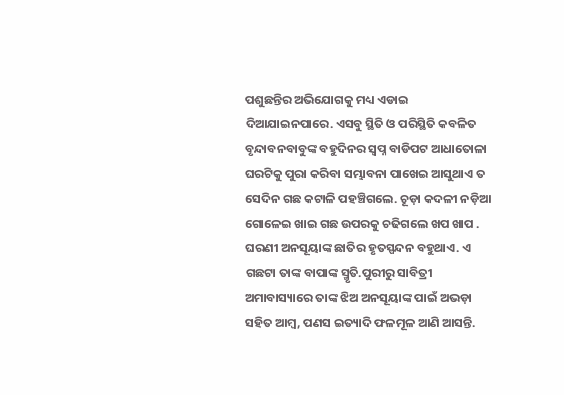ପଶୁଛନ୍ତିର ଅଭିଯୋଗକୁ ମଧ୍ୟ ଏଡାଇ ଦିଆଯାଇନପାରେ. ଏସବୁ ସ୍ଥିତି ଓ ପରିସ୍ଥିତି କବଳିତ ବୃନ୍ଦାବନବାବୁଙ୍କ ବହୁଦିନର ସ୍ବପ୍ନ ବାଡିପଟ ଆଧାତୋଳା ଘରଟିକୁ ପୁରା କରିବା ସମ୍ଭାବନା ପାଖେଇ ଆସୁଥାଏ ତ ସେଦିନ ଗଛ କଟାଳି ପହଞ୍ଚିଗଲେ. ଚୂଡ଼ା କଦଳୀ ନଡ଼ିଆ ଗୋଳେଇ ଖାଇ ଗଛ ଉପରକୁ ଚଢିଗଲେ ଖପ ଖାପ .
ଘରଣୀ ଅନସୂୟାଙ୍କ ଛାତିର ହୃତସ୍ପନ୍ଦନ ବହୁଥାଏ. ଏ ଗଛଟା ତାଙ୍କ ବାପାଙ୍କ ସ୍ମୃତି.ପୁରୀରୁ ସାବିତ୍ରୀ ଅମାବାସ୍ୟାରେ ତାଙ୍କ ଝିଅ ଅନସୂୟାଙ୍କ ପାଇଁ ଅଭଡ଼ା ସହିତ ଆମ୍ବ, ପଣସ ଇତ୍ୟାଦି ଫଳମୂଳ ଆଣି ଆସନ୍ତି.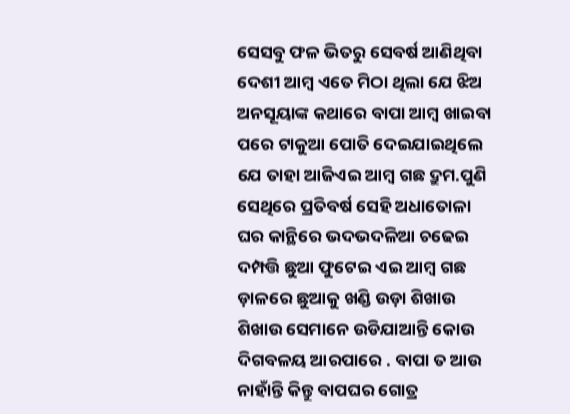ସେସବୁ ଫଳ ଭିତରୁ ସେବର୍ଷ ଆଣିଥିବା ଦେଶୀ ଆମ୍ବ ଏତେ ମିଠା ଥିଲା ଯେ ଝିଅ ଅନସୂୟାଙ୍କ କଥାରେ ବାପା ଆମ୍ବ ଖାଇବା ପରେ ଟାକୁଆ ପୋତି ଦେଇଯାଇଥିଲେ ଯେ ତାହା ଆଜିଏଇ ଆମ୍ବ ଗଛ ଦ୍ରୁମ.ପୁଣି ସେଥିରେ ପ୍ରତିବର୍ଷ ସେହି ଅଧାତୋଳା ଘର କାନ୍ଥିରେ ଭଦଭଦଳିଆ ଚଢେଇ ଦମ୍ପତ୍ତି ଛୁଆ ଫୁଟେଇ ଏଇ ଆମ୍ବ ଗଛ ଡ଼ାଳରେ ଛୁଆକୁ ଖଣ୍ଡି ଉଡ଼ା ଶିଖାଉ ଶିଖାଉ ସେମାନେ ଉଡିଯାଆନ୍ତି କୋଉ ଦିଗବଳୟ ଆରପାରେ . ବାପା ତ ଆଉ ନାହାଁନ୍ତି କିନ୍ତୁ ବାପଘର ଗୋତ୍ର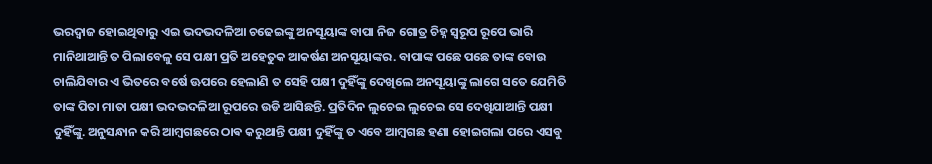ଭରଦ୍ୱାଜ ହୋଇଥିବାରୁ ଏଇ ଭଦଭଦଳିଆ ଚଢେଇଙ୍କୁ ଅନସୂୟାଙ୍କ ବାପା ନିଜ ଗୋତ୍ର ଚିହ୍ନ ସ୍ୱରୂପ ରୂପେ ଭାରି ମାନିଥାଆନ୍ତି ତ ପିଲାବେଳୁ ସେ ପକ୍ଷୀ ପ୍ରତି ଅହେତୁକ ଆକର୍ଷଣ ଅନସୂୟାଙ୍କର. ବାପାଙ୍କ ପଛେ ପଛେ ତାଙ୍କ ବୋଉ ଚାଲିଯିବାର ଏ ଭିତରେ ବର୍ଷେ ଊପରେ ହେଲାଣି ତ ସେହି ପକ୍ଷୀ ଦୁହିଁଙ୍କୁ ଦେଖିଲେ ଅନସୂୟାଙ୍କୁ ଲାଗେ ସତେ ଯେମିତି ତାଙ୍କ ପିତା ମାତା ପକ୍ଷୀ ଭଦଭଦଳିଆ ରୂପରେ ଉଡି ଆସିଛନ୍ତି. ପ୍ରତିଦିନ ଲୁଚେଇ ଲୁଚେଇ ସେ ଦେଖିଯାଆନ୍ତି ପକ୍ଷୀ ଦୁହିଁଙ୍କୁ. ଅନୁସନ୍ଧାନ କରି ଆମ୍ବଗଛରେ ଠାଵ କରୁଥାନ୍ତି ପକ୍ଷୀ ଦୁହିଁଙ୍କୁ ତ ଏବେ ଆମ୍ବଗଛ ହଣା ହୋଇଗଲା ପରେ ଏସବୁ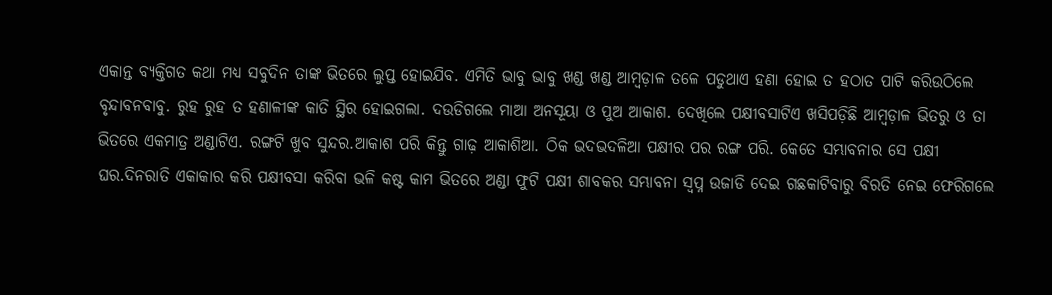ଏକାନ୍ତ ବ୍ୟକ୍ତିଗତ କଥା ମଧ୍ୟ ସବୁଦିନ ତାଙ୍କ ଭିତରେ ଲୁପ୍ତ ହୋଇଯିବ. ଏମିତି ଭାବୁ ଭାବୁ ଖଣ୍ଡ ଖଣ୍ଡ ଆମ୍ବଡ଼ାଳ ତଳେ ପଡୁଥାଏ ହଣା ହୋଇ ତ ହଠାତ ପାଟି କରିଉଠିଲେ ବୃନ୍ଦାବନବାବୁ. ରୁହ ରୁହ ତ ହଣାଳୀଙ୍କ କାତି ସ୍ଥିର ହୋଇଗଲା. ଦଉଡିଗଲେ ମାଆ ଅନସୂୟା ଓ ପୁଅ ଆକାଶ. ଦେଖିଲେ ପକ୍ଷୀବସାଟିଏ ଖସିପଡ଼ିଛି ଆମ୍ବଡ଼ାଳ ଭିତରୁ ଓ ତା ଭିତରେ ଏକମାତ୍ର ଅଣ୍ଡାଟିଏ. ରଙ୍ଗଟି ଖୁବ ସୁନ୍ଦର.ଆକାଶ ପରି କିନ୍ତୁ ଗାଢ଼ ଆକାଶିଆ. ଠିକ ଭଦଭଦଳିଆ ପକ୍ଷୀର ପର ରଙ୍ଗ ପରି. କେତେ ସମ୍ଭାବନାର ସେ ପକ୍ଷୀ ଘର.ଦିନରାତି ଏକାକାର କରି ପକ୍ଷୀବସା କରିବା ଭଳି କଷ୍ଟ କାମ ଭିତରେ ଅଣ୍ଡା ଫୁଟି ପକ୍ଷୀ ଶାବକର ସମ୍ଭାବନା ସ୍ବପ୍ନ ଉଜାଡି ଦେଇ ଗଛକାଟିବାରୁ ବିରତି ନେଇ ଫେରିଗଲେ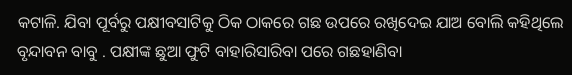କଟାଳି. ଯିବା ପୂର୍ବରୁ ପକ୍ଷୀବସାଟିକୁ ଠିକ ଠାକରେ ଗଛ ଉପରେ ରଖିଦେଇ ଯାଅ ବୋଲି କହିଥିଲେ ବୃନ୍ଦାବନ ବାବୁ . ପକ୍ଷୀଙ୍କ ଛୁଆ ଫୁଟି ବାହାରିସାରିବା ପରେ ଗଛହାଣିବା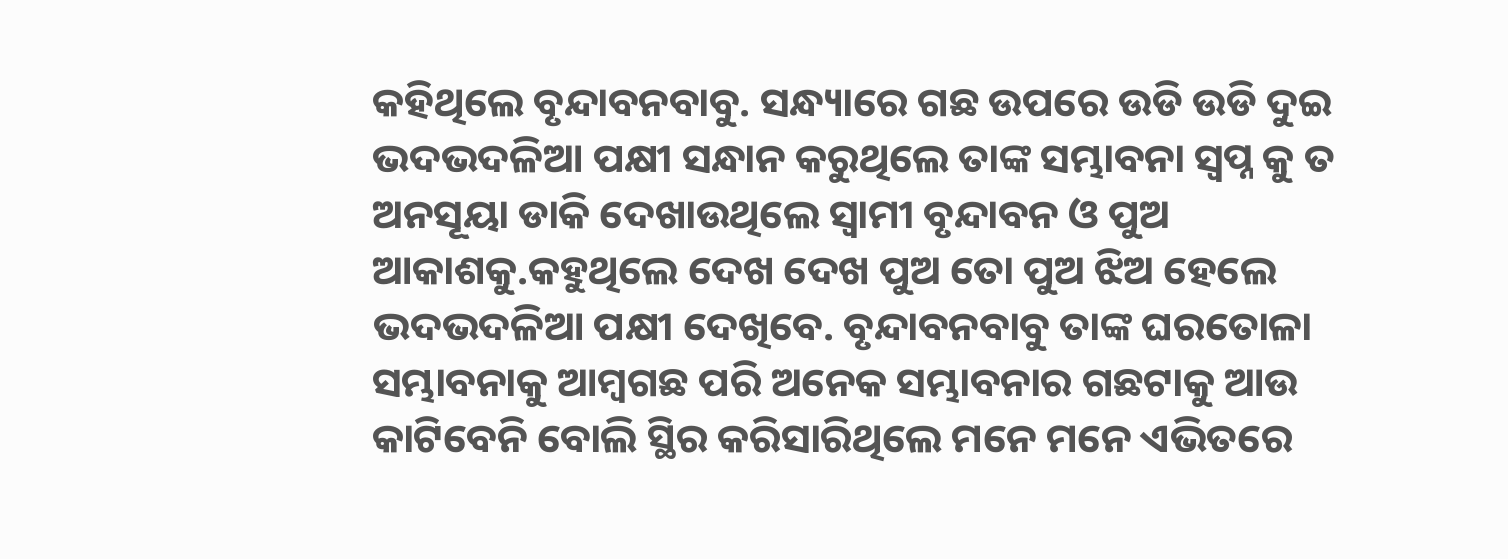କହିଥିଲେ ବୃନ୍ଦାବନବାବୁ. ସନ୍ଧ୍ୟାରେ ଗଛ ଉପରେ ଉଡି ଉଡି ଦୁଇ ଭଦଭଦଳିଆ ପକ୍ଷୀ ସନ୍ଧାନ କରୁଥିଲେ ତାଙ୍କ ସମ୍ଭାବନା ସ୍ବପ୍ନ କୁ ତ ଅନସୂୟା ଡାକି ଦେଖାଉଥିଲେ ସ୍ୱାମୀ ବୃନ୍ଦାବନ ଓ ପୁଅ ଆକାଶକୁ.କହୁଥିଲେ ଦେଖ ଦେଖ ପୁଅ ତୋ ପୁଅ ଝିଅ ହେଲେ ଭଦଭଦଳିଆ ପକ୍ଷୀ ଦେଖିବେ. ବୃନ୍ଦାବନବାବୁ ତାଙ୍କ ଘରତୋଳା ସମ୍ଭାବନାକୁ ଆମ୍ବଗଛ ପରି ଅନେକ ସମ୍ଭାବନାର ଗଛଟାକୁ ଆଉ କାଟିବେନି ବୋଲି ସ୍ଥିର କରିସାରିଥିଲେ ମନେ ମନେ ଏଭିତରେ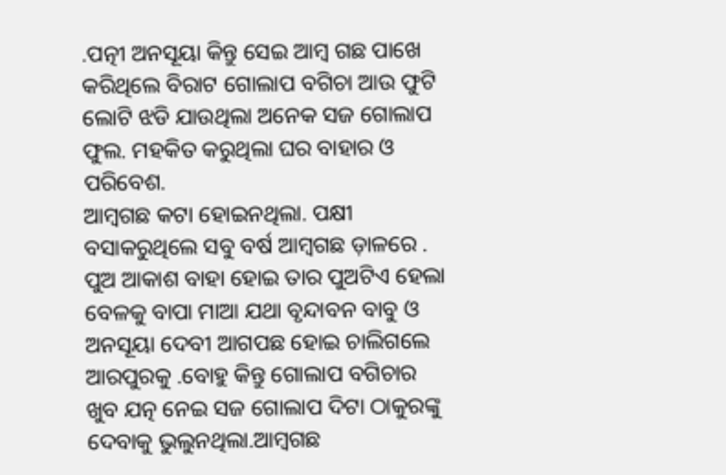.ପତ୍ନୀ ଅନସୂୟା କିନ୍ତୁ ସେଇ ଆମ୍ବ ଗଛ ପାଖେ କରିଥିଲେ ବିରାଟ ଗୋଲାପ ବଗିଚା ଆଉ ଫୁଟି ଲୋଟି ଝଡି ଯାଉଥିଲା ଅନେକ ସଜ ଗୋଲାପ ଫୁଲ. ମହକିତ କରୁଥିଲା ଘର ବାହାର ଓ ପରିବେଶ.
ଆମ୍ବଗଛ କଟା ହୋଇନଥିଲା. ପକ୍ଷୀ ବସାକରୁଥିଲେ ସବୁ ବର୍ଷ ଆମ୍ବଗଛ ଡ଼ାଳରେ . ପୁଅ ଆକାଶ ବାହା ହୋଇ ତାର ପୁଅଟିଏ ହେଲା ବେଳକୁ ବାପା ମାଆ ଯଥା ବୃନ୍ଦାବନ ବାବୁ ଓ ଅନସୂୟା ଦେବୀ ଆଗପଛ ହୋଇ ଚାଲିଗଲେ ଆରପୁରକୁ .ବୋହୁ କିନ୍ତୁ ଗୋଲାପ ବଗିଚାର ଖୁବ ଯତ୍ନ ନେଇ ସଜ ଗୋଲାପ ଦିଟା ଠାକୁରଙ୍କୁ ଦେବାକୁ ଭୁଲୁନଥିଲା.ଆମ୍ବଗଛ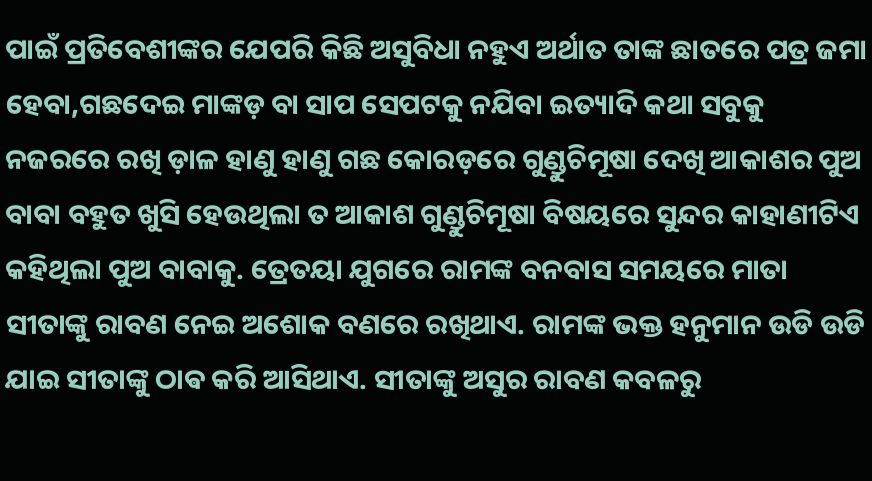ପାଇଁ ପ୍ରତିବେଶୀଙ୍କର ଯେପରି କିଛି ଅସୁବିଧା ନହୁଏ ଅର୍ଥାତ ତାଙ୍କ ଛାତରେ ପତ୍ର ଜମା ହେବା,ଗଛଦେଇ ମାଙ୍କଡ଼ ବା ସାପ ସେପଟକୁ ନଯିବା ଇତ୍ୟାଦି କଥା ସବୁକୁ ନଜରରେ ରଖି ଡ଼ାଳ ହାଣୁ ହାଣୁ ଗଛ କୋରଡ଼ରେ ଗୁଣ୍ଡୁଚିମୂଷା ଦେଖି ଆକାଶର ପୁଅ ବାବା ବହୁତ ଖୁସି ହେଉଥିଲା ତ ଆକାଶ ଗୁଣ୍ଡୁଚିମୂଷା ବିଷୟରେ ସୁନ୍ଦର କାହାଣୀଟିଏ କହିଥିଲା ପୁଅ ବାବାକୁ. ତ୍ରେତୟା ଯୁଗରେ ରାମଙ୍କ ବନବାସ ସମୟରେ ମାତା ସୀତାଙ୍କୁ ରାବଣ ନେଇ ଅଶୋକ ବଣରେ ରଖିଥାଏ. ରାମଙ୍କ ଭକ୍ତ ହନୁମାନ ଉଡି ଉଡି ଯାଇ ସୀତାଙ୍କୁ ଠାଵ କରି ଆସିଥାଏ. ସୀତାଙ୍କୁ ଅସୁର ରାବଣ କବଳରୁ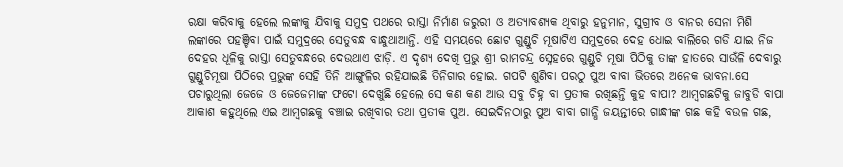ରକ୍ଷା କରିବାକୁ ହେଲେ ଲଙ୍କାକୁ ଯିବାକୁ ସମୁଦ୍ର ପଥରେ ରାସ୍ତା ନିର୍ମାଣ ଜରୁରୀ ଓ ଅତ୍ୟାବଶ୍ୟକ ଥିବାରୁ ହନୁମାନ, ସୁଗ୍ରୀବ ଓ ବାନର ସେନା ମିଶି ଲଙ୍କାରେ ପହଞ୍ଚିବା ପାଇଁ ସମୁଦ୍ରରେ ସେତୁବନ୍ଧ ବାନ୍ଧୁଥାଆନ୍ତି. ଏହି ସମୟରେ ଛୋଟ ଗୁଣ୍ଡୁଚି ମୂଷାଟିଏ ସମୁଦ୍ରରେ ଦେହ ଧୋଇ ବାଲିରେ ଗଡି ଯାଇ ନିଜ ଦେହର ଧୂଳିକୁ ରାସ୍ତା ସେତୁବନ୍ଧରେ ଦେଉଥାଏ ଝାଡ଼ି. ଏ ଦୃଶ୍ୟ ଦେଖି ପ୍ରଭୁ ଶ୍ରୀ ରାମଚନ୍ଦ୍ର ସ୍ନେହରେ ଗୁଣ୍ଡୁଚି ମୂଷା ପିଠିକୁ ତାଙ୍କ ହାତରେ ସାଉଁଳି ଦେବାରୁ ଗୁଣ୍ଡୁଚିମୂଷା ପିଠିରେ ପ୍ରଭୁଙ୍କ ସେହି ତିନି ଆଙ୍ଗୁଳିର ରହିଯାଇଛି ତିନିଗାର ହୋଇ. ଗପଟି ଶୁଣିବା ପରଠୁ ପୁଅ ବାବା ଭିତରେ ଅନେକ ଭାବନା.ସେ ପଚାରୁଥିଲା ଜେଜେ ଓ ଜେଜେମାଙ୍କ ଫଟୋ ଦେଖୁଛି ହେଲେ ସେ କଣ କଣ ଆଉ ସବୁ ଚିହ୍ନ ବା ପ୍ରତୀକ ରଖିଛନ୍ତି କୁହ ବାପା? ଆମ୍ବଗଛଟିକୁ ଜାବୁଡି ବାପା ଆକାଶ କହୁଥିଲେ ଏଇ ଆମ୍ବଗଛକୁ ବଞ୍ଚାଇ ରଖିବାର ତଥା ପ୍ରତୀକ ପୁଅ. ସେଇଦିନଠାରୁ ପୁଅ ବାବା ଗାନ୍ଧି ଜୟନ୍ତୀରେ ଗାନ୍ଧୀଙ୍କ ଗଛ କହି ବଉଳ ଗଛ,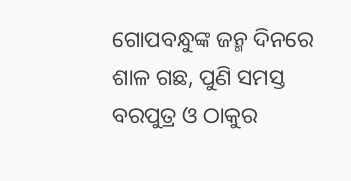ଗୋପବନ୍ଧୁଙ୍କ ଜନ୍ମ ଦିନରେ ଶାଳ ଗଛ, ପୁଣି ସମସ୍ତ ବରପୁତ୍ର ଓ ଠାକୁର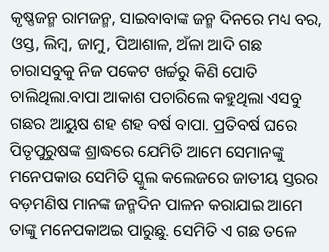କୃଷ୍ଣଜନ୍ମ ରାମଜନ୍ମ, ସାଇବାବାଙ୍କ ଜନ୍ମ ଦିନରେ ମଧ୍ୟ ବର, ଓସ୍ତ, ଲିମ୍ବ, ଜାମୁ, ପିଆଶାଳ, ଅଁଳା ଆଦି ଗଛ ଚାରାସବୁକୁ ନିଜ ପକେଟ ଖର୍ଚ୍ଚରୁ କିଣି ପୋତି ଚାଲିଥିଲା.ବାପା ଆକାଶ ପଚାରିଲେ କହୁଥିଲା ଏସବୁ ଗଛର ଆୟୁଷ ଶହ ଶହ ବର୍ଷ ବାପା. ପ୍ରତିବର୍ଷ ଘରେ ପିତୃପୁରୁଷଙ୍କ ଶ୍ରାଦ୍ଧରେ ଯେମିତି ଆମେ ସେମାନଙ୍କୁ ମନେପକାଉ ସେମିତି ସ୍କୁଲ କଲେଜରେ ଜାତୀୟ ସ୍ତରର ବଡ଼ମଣିଷ ମାନଙ୍କ ଜନ୍ମଦିନ ପାଳନ କରାଯାଇ ଆମେ ତାଙ୍କୁ ମନେପକାଅଇ ପାରୁଛୁ. ସେମିତି ଏ ଗଛ ତଳେ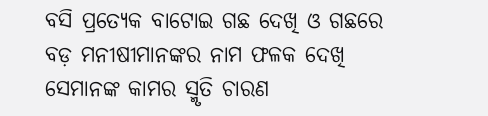ବସି ପ୍ରତ୍ୟେକ ବାଟୋଇ ଗଛ ଦେଖି ଓ ଗଛରେ ବଡ଼ ମନୀଷୀମାନଙ୍କର ନାମ ଫଳକ ଦେଖି ସେମାନଙ୍କ କାମର ସ୍ମୃତି ଚାରଣ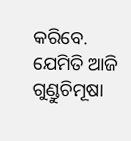କରିବେ. ଯେମିତି ଆଜି ଗୁଣ୍ଡୁଚିମୂଷା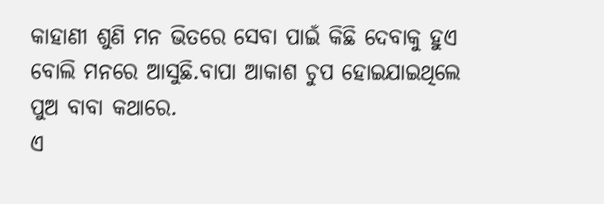କାହାଣୀ ଶୁଣି ମନ ଭିତରେ ସେବା ପାଇଁ କିଛି ଦେବାକୁ ହୁଏ ବୋଲି ମନରେ ଆସୁଛି.ବାପା ଆକାଶ ଚୁପ ହୋଇଯାଇଥିଲେ ପୁଅ ବାବା କଥାରେ.
ଏ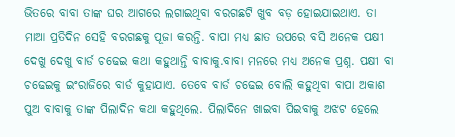ଭିତରେ ବାବା ତାଙ୍କ ଘର ଆଗରେ ଲଗାଇଥିବା ବରଗଛଟି ଖୁବ ବଡ଼ ହୋଇଯାଇଥାଏ. ତା ମାଆ ପ୍ରତିଦିନ ସେହି ବରଗଛକୁ ପୂଜା କରନ୍ତି. ବାପା ମଧ୍ୟ ଛାତ ଉପରେ ବସି ଅନେକ ପକ୍ଷୀ ଦେଖୁ ଦେଖୁ ବାର୍ଡ ଚଢେଇ କଥା କହୁଥାନ୍ତି ବାବାକୁ.ବାବା ମନରେ ମଧ୍ୟ ଅନେକ ପ୍ରଶ୍ନ. ପକ୍ଷୀ ବା ଚଢେଇକୁ ଇଂରାଜିରେ ବାର୍ଡ କୁହାଯାଏ. ତେବେ ବାର୍ଡ ଚଢେଇ ବୋଲି କହୁଥିବା ବାପା ଅକାଶ ପୁଅ ବାବାକୁ ତାଙ୍କ ପିଲାଦିନ କଥା କହୁଥିଲେ. ପିଲାଦିନେ ଖାଇବା ପିଇବାକୁ ଅଝଟ ହେଲେ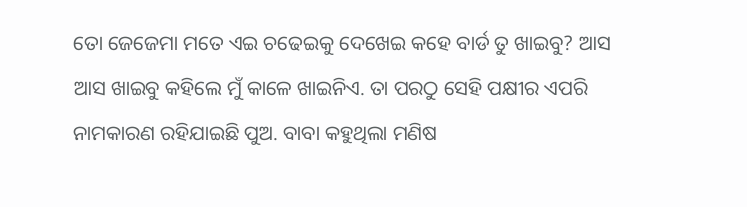ତୋ ଜେଜେମା ମତେ ଏଇ ଚଢେଇକୁ ଦେଖେଇ କହେ ବାର୍ଡ ତୁ ଖାଇବୁ? ଆସ ଆସ ଖାଇବୁ କହିଲେ ମୁଁ କାଳେ ଖାଇନିଏ. ତା ପରଠୁ ସେହି ପକ୍ଷୀର ଏପରି ନାମକାରଣ ରହିଯାଇଛି ପୁଅ. ବାବା କହୁଥିଲା ମଣିଷ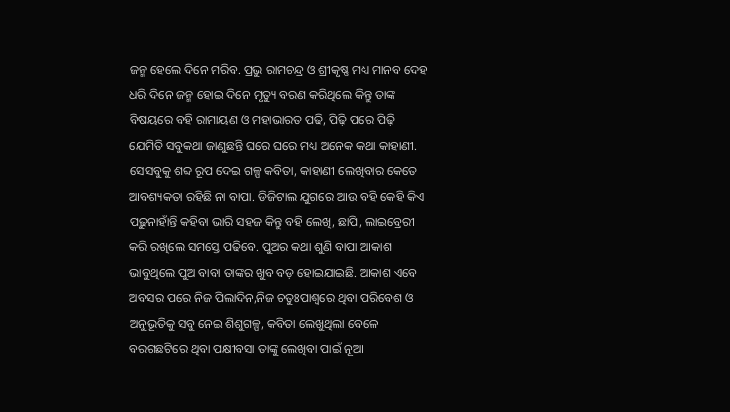ଜନ୍ମ ହେଲେ ଦିନେ ମରିବ. ପ୍ରଭୁ ରାମଚନ୍ଦ୍ର ଓ ଶ୍ରୀକୃଷ୍ଣ ମଧ୍ୟ ମାନବ ଦେହ ଧରି ଦିନେ ଜନ୍ମ ହୋଇ ଦିନେ ମୃତ୍ୟୁ ବରଣ କରିଥିଲେ କିନ୍ତୁ ତାଙ୍କ ବିଷୟରେ ବହି ରାମାୟଣ ଓ ମହାଭାରତ ପଢି, ପିଢ଼ି ପରେ ପିଢ଼ି ଯେମିତି ସବୁକଥା ଜାଣୁଛନ୍ତି ଘରେ ଘରେ ମଧ୍ୟ ଅନେକ କଥା କାହାଣୀ. ସେସବୁକୁ ଶବ୍ଦ ରୂପ ଦେଇ ଗଳ୍ପ କବିତା, କାହାଣୀ ଲେଖିବାର କେତେ ଆବଶ୍ୟକତା ରହିଛି ନା ବାପା. ଡିଜିଟାଲ ଯୁଗରେ ଆଉ ବହି କେହି କିଏ ପଢ଼ୁନାହାଁନ୍ତି କହିବା ଭାରି ସହଜ କିନ୍ତୁ ବହି ଲେଖି, ଛାପି, ଲାଇବ୍ରେରୀ କରି ରଖିଲେ ସମସ୍ତେ ପଢିବେ. ପୁଅର କଥା ଶୁଣି ବାପା ଆକାଶ ଭାବୁଥିଲେ ପୁଅ ବାବା ତାଙ୍କର ଖୁବ ବଡ଼ ହୋଇଯାଇଛି. ଆକାଶ ଏବେ ଅବସର ପରେ ନିଜ ପିଲାଦିନ,ନିଜ ଚତୁଃପାଶ୍ୱରେ ଥିବା ପରିବେଶ ଓ ଅନୁଭୂତିକୁ ସବୁ ନେଇ ଶିଶୁଗଳ୍ପ, କବିତା ଲେଖୁଥିଲା ବେଳେ ବରଗଛଟିରେ ଥିବା ପକ୍ଷୀବସା ତାଙ୍କୁ ଲେଖିବା ପାଇଁ ନୂଆ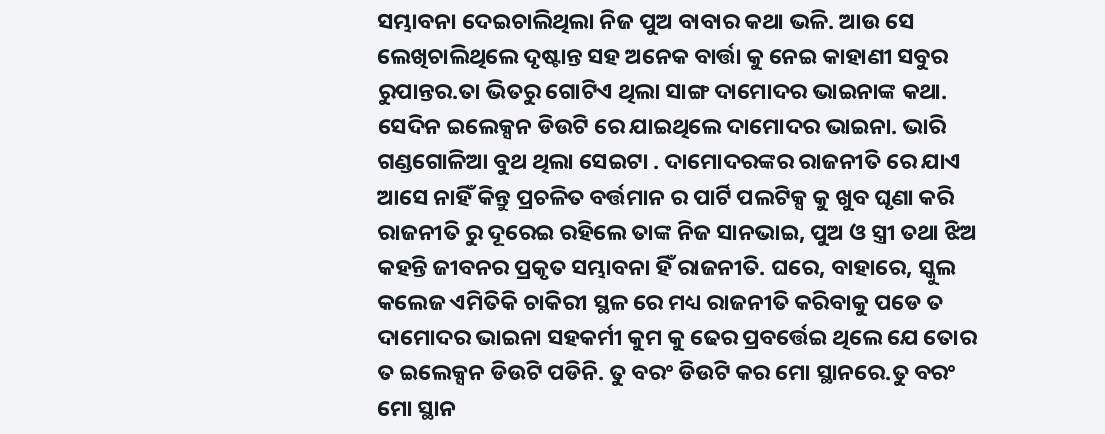ସମ୍ଭାବନା ଦେଇଚାଲିଥିଲା ନିଜ ପୁଅ ବାବାର କଥା ଭଳି. ଆଉ ସେ ଲେଖିଚାଲିଥିଲେ ଦୃଷ୍ଟାନ୍ତ ସହ ଅନେକ ବାର୍ତ୍ତା କୁ ନେଇ କାହାଣୀ ସବୁର ରୁପାନ୍ତର.ତା ଭିତରୁ ଗୋଟିଏ ଥିଲା ସାଙ୍ଗ ଦାମୋଦର ଭାଇନାଙ୍କ କଥା.
ସେଦିନ ଇଲେକ୍ସନ ଡିଉଟି ରେ ଯାଇଥିଲେ ଦାମୋଦର ଭାଇନା. ଭାରି ଗଣ୍ଡଗୋଳିଆ ବୁଥ ଥିଲା ସେଇଟା . ଦାମୋଦରଙ୍କର ରାଜନୀତି ରେ ଯାଏ ଆସେ ନାହିଁ କିନ୍ତୁ ପ୍ରଚଳିତ ବର୍ତ୍ତମାନ ର ପାର୍ଟି ପଲଟିକ୍ସ କୁ ଖୁବ ଘୃଣା କରି ରାଜନୀତି ରୁ ଦୂରେଇ ରହିଲେ ତାଙ୍କ ନିଜ ସାନଭାଇ, ପୁଅ ଓ ସ୍ତ୍ରୀ ତଥା ଝିଅ କହନ୍ତି ଜୀବନର ପ୍ରକୃତ ସମ୍ଭାବନା ହିଁ ରାଜନୀତି. ଘରେ, ବାହାରେ, ସ୍କୁଲ କଲେଜ ଏମିତିକି ଚାକିରୀ ସ୍ଥଳ ରେ ମଧ୍ୟ ରାଜନୀତି କରିବାକୁ ପଡେ ତ ଦାମୋଦର ଭାଇନା ସହକର୍ମୀ କୁମ କୁ ଢେର ପ୍ରବର୍ତ୍ତେଇ ଥିଲେ ଯେ ତୋର ତ ଇଲେକ୍ସନ ଡିଉଟି ପଡିନି. ତୁ ବରଂ ଡିଉଟି କର ମୋ ସ୍ଥାନରେ.ତୁ ବରଂ ମୋ ସ୍ଥାନ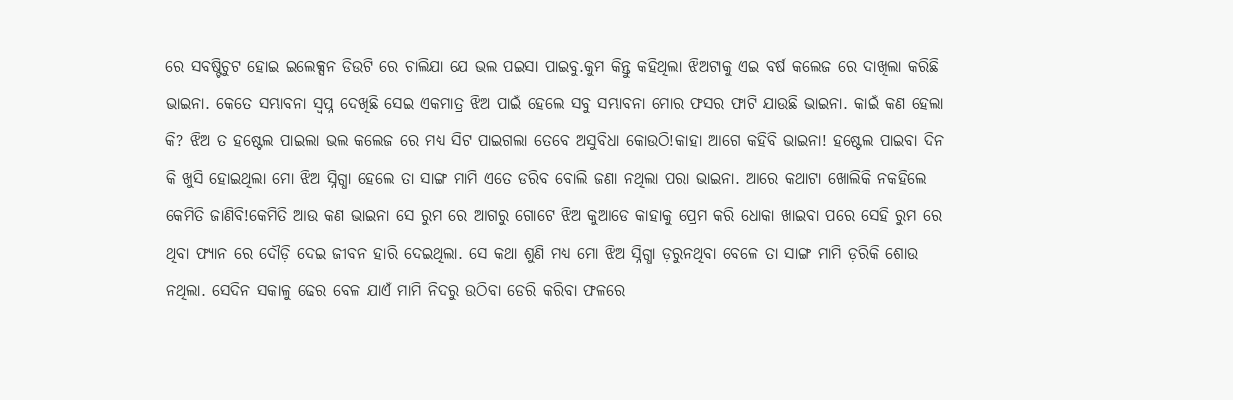ରେ ସବଷ୍ଟିଚୁଟ ହୋଇ ଇଲେକ୍ସନ ଡିଉଟି ରେ ଚାଲିଯା ଯେ ଭଲ ପଇସା ପାଇବୁ.କୁମ କିନ୍ତୁ କହିଥିଲା ଝିଅଟାକୁ ଏଇ ବର୍ଷ କଲେଜ ରେ ଦାଖିଲା କରିଛି ଭାଇନା. କେତେ ସମ୍ଭାବନା ସ୍ବପ୍ନ ଦେଖିଛି ସେଇ ଏକମାତ୍ର ଝିଅ ପାଇଁ ହେଲେ ସବୁ ସମ୍ଭାବନା ମୋର ଫସର ଫାଟି ଯାଉଛି ଭାଇନା. କାଇଁ କଣ ହେଲା କି? ଝିଅ ତ ହଷ୍ଟେଲ ପାଇଲା ଭଲ କଲେଜ ରେ ମଧ୍ୟ ସିଟ ପାଇଗଲା ତେବେ ଅସୁବିଧା କୋଉଠି!କାହା ଆଗେ କହିବି ଭାଇନା! ହଷ୍ଟେଲ ପାଇବା ଦିନ କି ଖୁସି ହୋଇଥିଲା ମୋ ଝିଅ ସ୍ନିଗ୍ଧା ହେଲେ ତା ସାଙ୍ଗ ମାମି ଏତେ ଡରିବ ବୋଲି ଜଣା ନଥିଲା ପରା ଭାଇନା. ଆରେ କଥାଟା ଖୋଲିକି ନକହିଲେ କେମିତି ଜାଣିବି!କେମିତି ଆଉ କଣ ଭାଇନା ସେ ରୁମ ରେ ଆଗରୁ ଗୋଟେ ଝିଅ କୁଆଡେ କାହାକୁ ପ୍ରେମ କରି ଧୋକା ଖାଇବା ପରେ ସେହି ରୁମ ରେ ଥିବା ଫ୍ୟାନ ରେ ଦୌଡ଼ି ଦେଇ ଜୀବନ ହାରି ଦେଇଥିଲା. ସେ କଥା ଶୁଣି ମଧ୍ୟ ମୋ ଝିଅ ସ୍ନିଗ୍ଧା ଡ଼ରୁନଥିବା ବେଳେ ତା ସାଙ୍ଗ ମାମି ଡ଼ରିକି ଶୋଉ ନଥିଲା. ସେଦିନ ସକାଳୁ ଢେର ବେଳ ଯାଏଁ ମାମି ନିଦରୁ ଉଠିବା ଡେରି କରିବା ଫଳରେ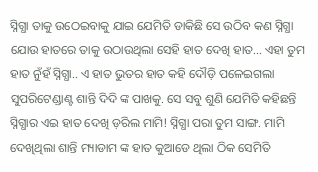ସ୍ନିଗ୍ଧା ତାକୁ ଉଠେଇବାକୁ ଯାଇ ଯେମିତି ଡାକିଛି ସେ ଉଠିବ କଣ ସ୍ନିଗ୍ଧା ଯୋଉ ହାତରେ ତାକୁ ଉଠାଉଥିଲା ସେହି ହାତ ଦେଖି ହାତ... ଏହା ତୁମ ହାତ ନୁଁହଁ ସ୍ନିଗ୍ଧା.. ଏ ହାତ ଭୁତର ହାତ କହି ଦୌଡ଼ି ପଳେଇଗଲା ସୁପରିଟେଣ୍ଡାଣ୍ଟ ଶାନ୍ତି ଦିଦି ଙ୍କ ପାଖକୁ. ସେ ସବୁ ଶୁଣି ଯେମିତି କହିଛନ୍ତି ସ୍ନିଗ୍ଧାର ଏଇ ହାତ ଦେଖି ଡ଼ରିଲ ମାମି! ସ୍ନିଗ୍ଧା ପରା ତୁମ ସାଙ୍ଗ. ମାମି ଦେଖିଥିଲା ଶାନ୍ତି ମ୍ୟାଡାମ ଙ୍କ ହାତ କୁଆଡେ ଥିଲା ଠିକ ସେମିତି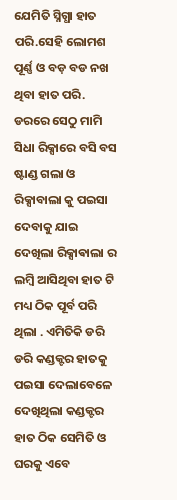ଯେମିତି ସ୍ନିଗ୍ଧା ହାତ ପରି.ସେହି ଲୋମଶ ପୂର୍ଣ୍ଣ ଓ ବଡ଼ ବଡ ନଖ ଥିବା ହାତ ପରି. ଡରରେ ସେଠୁ ମାମି ସିଧା ରିକ୍ସାରେ ବସି ବସ ଷ୍ଟାଣ୍ଡ ଗଲା ଓ ରିକ୍ସାବାଲା କୁ ପଇସା ଦେବାକୁ ଯାଇ ଦେଖିଲା ରିକ୍ସାଵାଲା ର ଲମ୍ବି ଆସିଥିବା ହାତ ଟି ମଧ୍ୟ ଠିକ ପୂର୍ବ ପରି ଥିଲା . ଏମିତିକି ଡରି ଡରି କଣ୍ଡକ୍ଟର ହାତକୁ ପଇସା ଦେଲାବେଳେ ଦେଖିଥିଲା କଣ୍ଡକ୍ଟର ହାତ ଠିକ ସେମିତି ଓ ଘରକୁ ଏବେ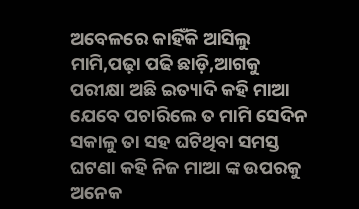ଅବେଳରେ କାହିଁକି ଆସିଲୁ ମାମି,ପଢ଼ା ପଢି ଛାଡ଼ି,ଆଗକୁ ପରୀକ୍ଷା ଅଛି ଇତ୍ୟାଦି କହି ମାଆ ଯେବେ ପଚାରିଲେ ତ ମାମି ସେଦିନ ସକାଳୁ ତା ସହ ଘଟିଥିବା ସମସ୍ତ ଘଟଣା କହି ନିଜ ମାଆ ଙ୍କ ଉପରକୁ ଅନେକ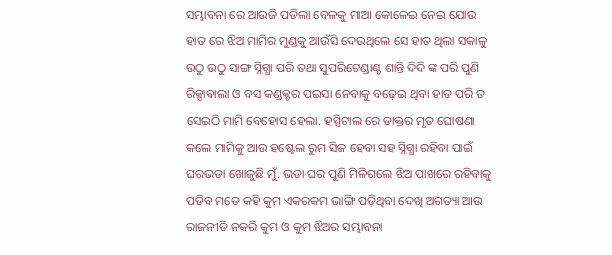ସମ୍ଭାବନା ରେ ଆଉଜି ପଡିଲା ବେଳକୁ ମାଆ କୋଳେଇ ନେଇ ଯୋଉ ହାତ ରେ ଝିଅ ମାମିର ମୁଣ୍ଡକୁ ଆଉଁସି ଦେଉଥିଲେ ସେ ହାତ ଥିଲା ସକାଳୁ ଉଠୁ ଉଠୁ ସାଙ୍ଗ ସ୍ନିଗ୍ଧା ପରି ତଥା ସୁପରିଟେଣ୍ଡାଣ୍ଟ ଶାନ୍ତି ଦିଦି ଙ୍କ ପରି ପୁଣି ରିକ୍ସାଵାଲା ଓ ବସ କଣ୍ଡକ୍ଟର ପଇସା ନେବାକୁ ବଢ଼େଇ ଥିବା ହାତ ପରି ତ ସେଇଠି ମାମି ବେହୋସ ହେଲା. ହସ୍ପିଟାଲ ରେ ଡାକ୍ତର ମୃତ ଘୋଷଣା କଲେ ମାମିକୁ ଆଉ ହଷ୍ଟେଲ ରୁମ ସିଜ ହେବା ସହ ସ୍ନିଗ୍ଧା ରହିବା ପାଇଁ ଘରଭଡା ଖୋଜୁଛି ମୁଁ. ଭଡା ଘର ପୁଣି ମିଳିଗଲେ ଝିଅ ପାଖରେ ରହିବାକୁ ପଡିବ ମତେ କହି କୁମ ଏକରକମ ଭାଙ୍ଗି ପଡ଼ିଥିବା ଦେଖି ଅଗତ୍ୟା ଆଉ ରାଜନୀତି ନକରି କୁମ ଓ କୁମ ଝିଅର ସମ୍ଭାବନା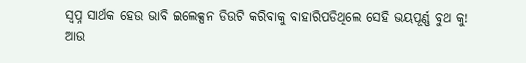ସ୍ବପ୍ନ ସାର୍ଥକ ହେଉ ଭାବି ଇଲେକ୍ସନ ଡିଉଟି କରିବାକୁ ବାହାରିପଡିଥିଲେ ସେହି ଭୟପୂର୍ଣ୍ଣ ବୁଥ କୁ!
ଆଉ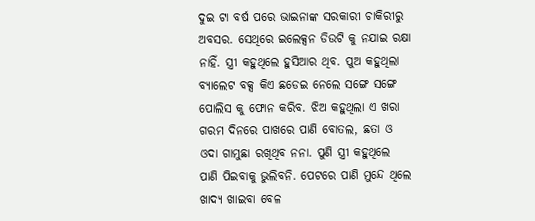ଦୁଇ ଟା ବର୍ଷ ପରେ ଭାଇନାଙ୍କ ସରକାରୀ ଚାକିରୀରୁ ଅବସର. ସେଥିରେ ଇଲେକ୍ସନ ଡିଉଟି କୁ ନଯାଇ ରକ୍ଷା ନାହିଁ. ସ୍ତ୍ରୀ କହୁଥିଲେ ହୁସିଆର ଥିବ. ପୁଅ କହୁଥିଲା ବ୍ୟାଲେଟ ବକ୍ସ କିଏ ଛଡେଇ ନେଲେ ସଙ୍ଗେ ସଙ୍ଗେ ପୋଲିସ କୁ ଫୋନ କରିବ. ଝିଅ କହୁଥିଲା ଏ ଖରା ଗରମ ଦିନରେ ପାଖରେ ପାଣି ବୋତଲ, ଛତା ଓ ଓଦା ଗାମୁଛା ରଖିଥିବ ନନା. ପୁଣି ସ୍ତ୍ରୀ କହୁଥିଲେ ପାଣି ପିଇବାକୁ ଭୁଲିବନି. ପେଟରେ ପାଣି ମୁନ୍ଦେ ଥିଲେ ଖାଦ୍ୟ ଖାଇବା ବେଳ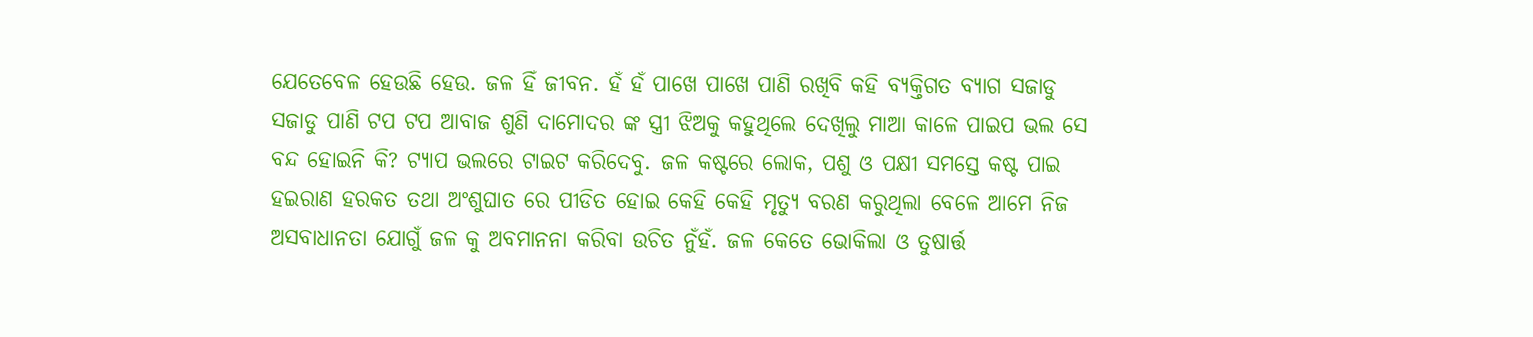ଯେତେବେଳ ହେଉଛି ହେଉ. ଜଳ ହିଁ ଜୀବନ. ହଁ ହଁ ପାଖେ ପାଖେ ପାଣି ରଖିବି କହି ବ୍ୟକ୍ତିଗତ ବ୍ୟାଗ ସଜାଡୁ ସଜାଡୁ ପାଣି ଟପ ଟପ ଆବାଜ ଶୁଣି ଦାମୋଦର ଙ୍କ ସ୍ତ୍ରୀ ଝିଅକୁ କହୁଥିଲେ ଦେଖିଲୁ ମାଆ କାଳେ ପାଇପ ଭଲ ସେ ବନ୍ଦ ହୋଇନି କି? ଟ୍ୟାପ ଭଲରେ ଟାଇଟ କରିଦେବୁ. ଜଳ କଷ୍ଟରେ ଲୋକ, ପଶୁ ଓ ପକ୍ଷୀ ସମସ୍ତେ କଷ୍ଟ ପାଇ ହଇରାଣ ହରକତ ତଥା ଅଂଶୁଘାତ ରେ ପୀଡିତ ହୋଇ କେହି କେହି ମୃତ୍ୟୁ ବରଣ କରୁଥିଲା ବେଳେ ଆମେ ନିଜ ଅସବାଧାନତା ଯୋଗୁଁ ଜଳ କୁ ଅବମାନନା କରିବା ଉଚିତ ନୁଁହଁ. ଜଳ କେତେ ଭୋକିଲା ଓ ତୁଷାର୍ତ୍ତ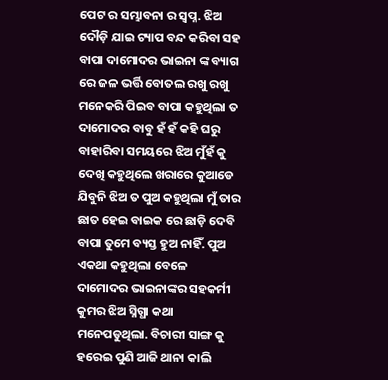ପେଟ ର ସମ୍ଭାବନା ର ସ୍ବପ୍ନ. ଝିଅ ଦୌଡ଼ି ଯାଇ ଟ୍ୟାପ ବନ୍ଦ କରିବା ସହ ବାପା ଦାମୋଦର ଭାଇନା ଙ୍କ ବ୍ୟାଗ ରେ ଜଳ ଭର୍ତ୍ତି ବୋତଲ ରଖୁ ରଖୁ ମନେକରି ପିଇବ ବାପା କହୁଥିଲା ତ ଦାମୋଦର ବାବୁ ହଁ ହଁ କହି ଘରୁ ବାହାରିବା ସମୟରେ ଝିଅ ମୁଁହଁ କୁ ଦେଖି କହୁଥିଲେ ଖରାରେ କୁଆଡେ ଯିବୁନି ଝିଅ ତ ପୁଅ କହୁଥିଲା ମୁଁ ତାର ଛାତ ହେଇ ବାଇକ ରେ ଛାଡ଼ି ଦେବି ବାପା ତୁମେ ବ୍ୟସ୍ତ ହୁଅ ନାହିଁ. ପୁଅ ଏକଥା କହୁଥିଲା ବେଳେ ଦାମୋଦର ଭାଇନାଙ୍କର ସହକର୍ମୀ କୁମର ଝିଅ ସ୍ନିଗ୍ଧା କଥା ମନେପଡୁଥିଲା. ବିଚାରୀ ସାଙ୍ଗ କୁ ହରେଇ ପୁଣି ଆଜି ଥାନା କାଲି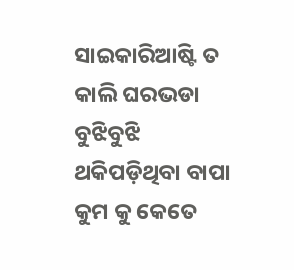ସାଇକାରିଆଷ୍ଟି ତ କାଲି ଘରଭଡା ବୁଝିବୁଝି ଥକିପଡ଼ିଥିବା ବାପା କୁମ କୁ କେତେ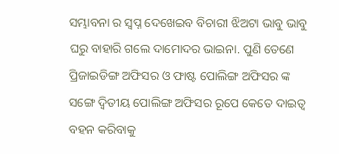ସମ୍ଭାବନା ର ସ୍ବପ୍ନ ଦେଖେଇବ ବିଚାରୀ ଝିଅଟା ଭାବୁ ଭାବୁ ଘରୁ ବାହାରି ଗଲେ ଦାମୋଦର ଭାଇନା. ପୁଣି ତେଣେ ପ୍ରିଜାଇଡିଙ୍ଗ ଅଫିସର ଓ ଫାଷ୍ଟ ପୋଲିଙ୍ଗ ଅଫିସର ଙ୍କ ସଙ୍ଗେ ଦ୍ୱିତୀୟ ପୋଲିଙ୍ଗ ଅଫିସର ରୂପେ କେତେ ଦାଇତ୍ୱ ବହନ କରିବାକୁ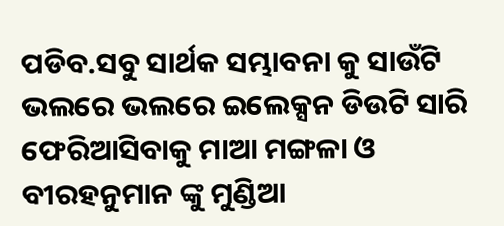ପଡିବ.ସବୁ ସାର୍ଥକ ସମ୍ଭାବନା କୁ ସାଉଁଟି ଭଲରେ ଭଲରେ ଇଲେକ୍ସନ ଡିଉଟି ସାରି ଫେରିଆସିବାକୁ ମାଆ ମଙ୍ଗଳା ଓ ବୀରହନୁମାନ ଙ୍କୁ ମୁଣ୍ଡିଆ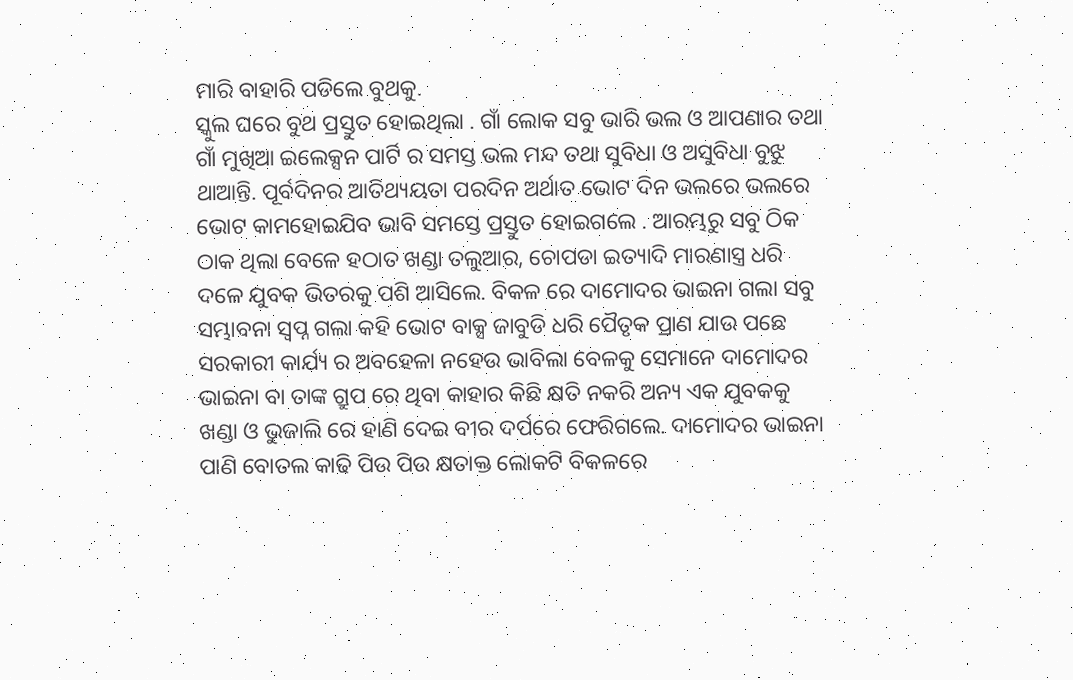ମାରି ବାହାରି ପଡିଲେ ବୁଥକୁ.
ସ୍କୁଲ ଘରେ ବୁଥ ପ୍ରସ୍ତୁତ ହୋଇଥିଲା . ଗାଁ ଲୋକ ସବୁ ଭାରି ଭଲ ଓ ଆପଣାର ତଥା ଗାଁ ମୁଖିଆ ଇଲେକ୍ସନ ପାର୍ଟି ର ସମସ୍ତ ଭଲ ମନ୍ଦ ତଥା ସୁବିଧା ଓ ଅସୁବିଧା ବୁଝୁ ଥାଆନ୍ତି. ପୂର୍ବଦିନର ଆତିଥ୍ୟୟତା ପରଦିନ ଅର୍ଥାତ ଭୋଟ ଦିନ ଭଲରେ ଭଲରେ ଭୋଟ କାମହୋଇଯିବ ଭାବି ସମସ୍ତେ ପ୍ରସ୍ତୁତ ହୋଇଗଲେ . ଆରମ୍ଭରୁ ସବୁ ଠିକ ଠାକ ଥିଲା ବେଳେ ହଠାତ ଖଣ୍ଡା ତଲୁଆର, ଚୋପଡା ଇତ୍ୟାଦି ମାରଣାସ୍ତ୍ର ଧରି ଦଳେ ଯୁବକ ଭିତରକୁ ପଶି ଆସିଲେ. ବିକଳ ରେ ଦାମୋଦର ଭାଇନା ଗଲା ସବୁ ସମ୍ଭାବନା ସ୍ବପ୍ନ ଗଲା କହି ଭୋଟ ବାକ୍ସ ଜାବୁଡି ଧରି ପୈତୃକ ପ୍ରାଣ ଯାଉ ପଛେ ସରକାରୀ କାର୍ଯ୍ୟ ର ଅବହେଳା ନହେଉ ଭାବିଲା ବେଳକୁ ସେମାନେ ଦାମୋଦର ଭାଇନା ବା ତାଙ୍କ ଗ୍ରୁପ ରେ ଥିବା କାହାର କିଛି କ୍ଷତି ନକରି ଅନ୍ୟ ଏକ ଯୁବକକୁ ଖଣ୍ଡା ଓ ଭୁଜାଲି ରେ ହାଣି ଦେଇ ବୀର ଦର୍ପରେ ଫେରିଗଲେ. ଦାମୋଦର ଭାଇନା ପାଣି ବୋତଲ କାଢି ପିଉ ପିଉ କ୍ଷତାକ୍ତ ଲୋକଟି ବିକଳରେ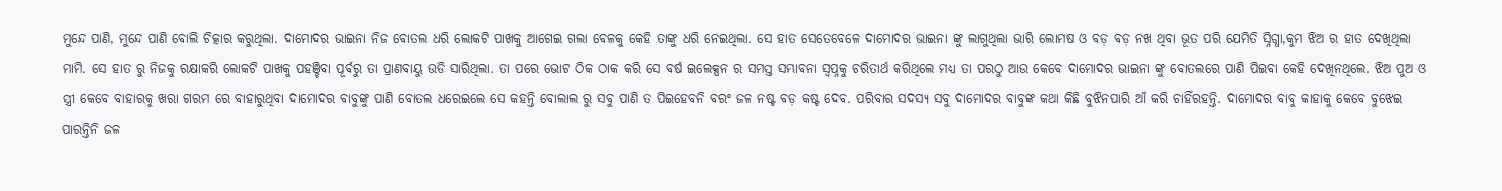ମୁନ୍ଦେ ପାଣି, ମୁନ୍ଦେ ପାଣି ବୋଲି ଚିତ୍କାର କରୁଥିଲା. ଦାମୋଦର ଭାଇନା ନିଜ ବୋତଲ ଧରି ଲୋକଟି ପାଖକୁ ଆଗେଇ ଗଲା ବେଳକୁ କେହି ତାଙ୍କୁ ଧରି ନେଇଥିଲା. ସେ ହାତ ସେତେବେଳେ ଦାମୋଦର ଭାଇନା ଙ୍କୁ ଲାଗୁଥିଲା ଭାରି ଲୋମଷ ଓ ବଡ଼ ବଡ଼ ନଖ ଥିବା ଭୂତ ପରି ଯେମିତି ସ୍ନିଗ୍ଧା,କୁମ ଝିଅ ର ହାତ ଦେଖିଥିଲା ମାମି. ସେ ହାତ ରୁ ନିଜକୁ ରକ୍ଷାକରି ଲୋକଟି ପାଖକୁ ପହଞ୍ଚିବା ପୂର୍ବରୁ ତା ପ୍ରାଣବାୟୁ ଉଡି ସାରିଥିଲା. ତା ପରେ ଭୋଟ ଠିକ ଠାକ କରି ସେ ବର୍ଷ ଇଲେକ୍ସନ ର ସମସ୍ତ ସମ୍ଭାବନା ସ୍ୱପ୍ନକୁ ଚରିତାର୍ଥ କରିଥିଲେ ମଧ୍ୟ ତା ପରଠୁ ଆଉ କେବେ ଦାମୋଦର ଭାଇନା ଙ୍କୁ ବୋତଲରେ ପାଣି ପିଇବା କେହି ଦେଖିନଥିଲେ. ଝିଅ ପୁଅ ଓ ସ୍ତ୍ରୀ କେବେ ବାହାରକୁ ଖରା ଗରମ ରେ ବାହାରୁଥିବା ଦାମୋଦର ବାବୁଙ୍କୁ ପାଣି ବୋତଲ ଧରେଇଲେ ସେ କହନ୍ତି ବୋଲାଲ ରୁ ସବୁ ପାଣି ତ ପିଇହେବନି ବରଂ ଜଳ ନଷ୍ଟ ବଡ଼ କଷ୍ଟ ଦେବ. ପରିବାର ସଦସ୍ୟ ସବୁ ଦାମୋଦର ବାବୁଙ୍କ କଥା କିଛି ବୁଝିନପାରି ଆଁ କରି ଚାହିଁରହନ୍ତି. ଦାମୋଦର ବାବୁ କାହାକୁ କେବେ ବୁଝେଇ ପାରନ୍ତିନି ଜଳ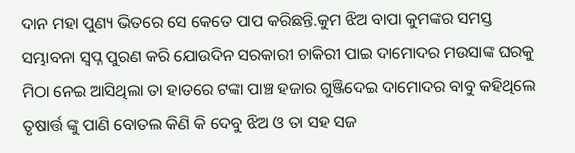ଦାନ ମହା ପୁଣ୍ୟ ଭିତରେ ସେ କେତେ ପାପ କରିଛନ୍ତି.କୁମ ଝିଅ ବାପା କୁମଙ୍କର ସମସ୍ତ ସମ୍ଭାବନା ସ୍ବପ୍ନ ପୁରଣ କରି ଯୋଉଦିନ ସରକାରୀ ଚାକିରୀ ପାଇ ଦାମୋଦର ମଉସାଙ୍କ ଘରକୁ ମିଠା ନେଇ ଆସିଥିଲା ତା ହାତରେ ଟଙ୍କା ପାଞ୍ଚ ହଜାର ଗୁଞ୍ଜିଦେଇ ଦାମୋଦର ବାବୁ କହିଥିଲେ ତୃଷାର୍ତ୍ତ ଙ୍କୁ ପାଣି ବୋତଲ କିଣି କି ଦେବୁ ଝିଅ ଓ ତା ସହ ସଜ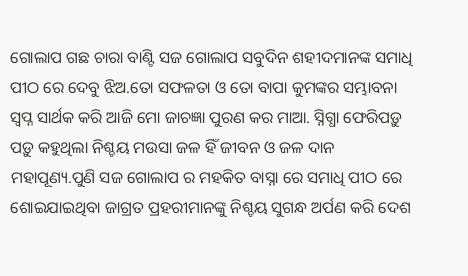ଗୋଲାପ ଗଛ ଚାରା ବାଣ୍ଟି ସଜ ଗୋଲାପ ସବୁଦିନ ଶହୀଦମାନଙ୍କ ସମାଧି ପୀଠ ରେ ଦେବୁ ଝିଅ.ତୋ ସଫଳତା ଓ ତୋ ବାପା କୁମଙ୍କର ସମ୍ଭାବନା ସ୍ବପ୍ନ ସାର୍ଥକ କରି ଆଜି ମୋ ଜାଚଜ୍ଞା ପୁରଣ କର ମାଆ. ସ୍ନିଗ୍ଧା ଫେରିପଡ଼ୁ ପଡ଼ୁ କହୁଥିଲା ନିଶ୍ଚୟ ମଉସା ଜଳ ହିଁ ଜୀବନ ଓ ଜଳ ଦାନ ମହାପୂଣ୍ୟ.ପୁଣି ସଜ ଗୋଲାପ ର ମହକିତ ବାସ୍ନା ରେ ସମାଧି ପୀଠ ରେ ଶୋଇଯାଇଥିବା ଜାଗ୍ରତ ପ୍ରହରୀମାନଙ୍କୁ ନିଶ୍ଚୟ ସୁଗନ୍ଧ ଅର୍ପଣ କରି ଦେଶ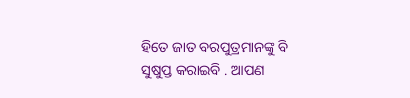ହିତେ ଜାତ ବରପୁତ୍ରମାନଙ୍କୁ ବି ସୁଷୁପ୍ତ କରାଇବି . ଆପଣ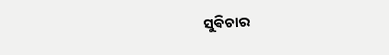ସୁଵିଚାର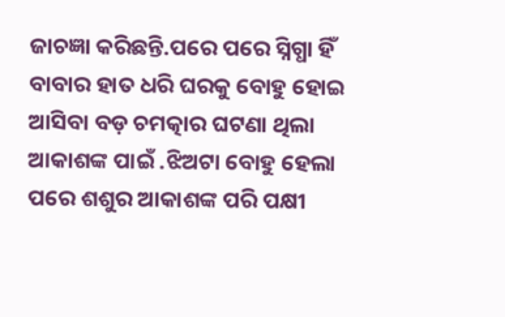ଜାଚଜ୍ଞା କରିଛନ୍ତି.ପରେ ପରେ ସ୍ନିଗ୍ଧା ହିଁ ବାବାର ହାତ ଧରି ଘରକୁ ବୋହୁ ହୋଇ ଆସିବା ବଡ଼ ଚମତ୍କାର ଘଟଣା ଥିଲା ଆକାଶଙ୍କ ପାଇଁ .ଝିଅଟା ବୋହୁ ହେଲା ପରେ ଶଶୁର ଆକାଶଙ୍କ ପରି ପକ୍ଷୀ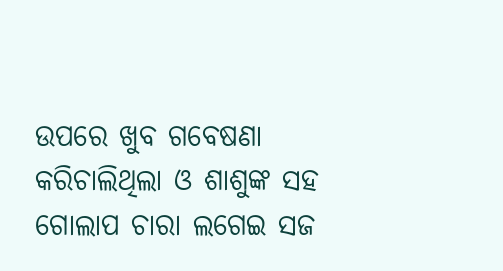ଉପରେ ଖୁବ ଗବେଷଣା କରିଚାଲିଥିଲା ଓ ଶାଶୁଙ୍କ ସହ ଗୋଲାପ ଚାରା ଲଗେଇ ସଜ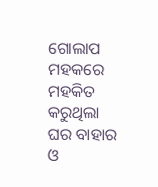ଗୋଲାପ ମହକରେ ମହକିତ କରୁଥିଲା ଘର ବାହାର ଓ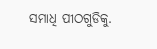ସମାଧି ପୀଠଗୁଡିକୁ.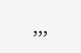,,,